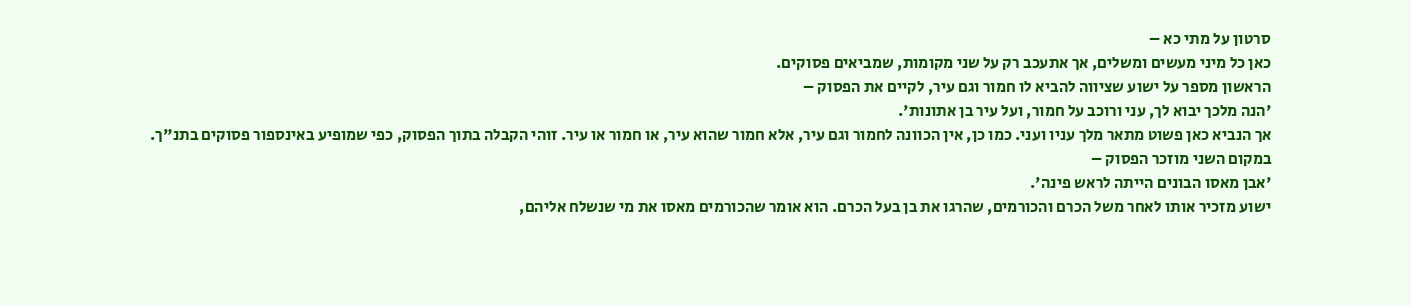סרטון על מתי כא –
כאן כל מיני מעשים ומשלים, אך אתעכב רק על שני מקומות, שמביאים פסוקים.
הראשון מספר על ישוע שציווה להביא לו חמור וגם עיר, לקיים את הפסוק –
'הנה מלכך יבוא לך, עני ורוכב על חמור, ועל עיר בן אתונות'.
אך הנביא כאן פשוט מתאר מלך עניו ועני. כמו כן, אין הכוונה לחמור וגם עיר, אלא חמור שהוא עיר, או חמור או עיר. זוהי הקבלה בתוך הפסוק, כפי שמופיע באינספור פסוקים בתנ"ך.
במקום השני מוזכר הפסוק –
'אבן מאסו הבונים הייתה לראש פינה'.
ישוע מזכיר אותו לאחר משל הכרם והכורמים, שהרגו את בן בעל הכרם. הוא אומר שהכורמים מאסו את מי שנשלח אליהם,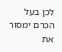לכן בעל הכרם ימסור את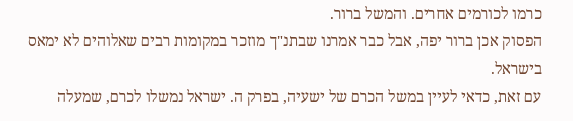כרמו לכורמים אחרים. והמשל ברור.
הפסוק אכן ברור יפה, אבל כבר אמרנו שבתנ"ך מוזכר במקומות רבים שאלוהים לא ימאס בישראל.
עם זאת, כדאי לעיין במשל הכרם של ישעיה, בפרק ה. ישראל נמשלו לכרם, שמעלה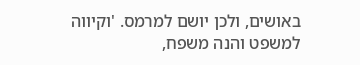באושים, ולכן יושם למרמס. 'וקיווה למשפט והנה משפח,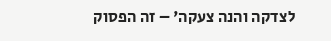לצדקה והנה צעקה' – זה הפסוק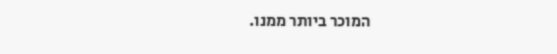המוכר ביותר ממנו.